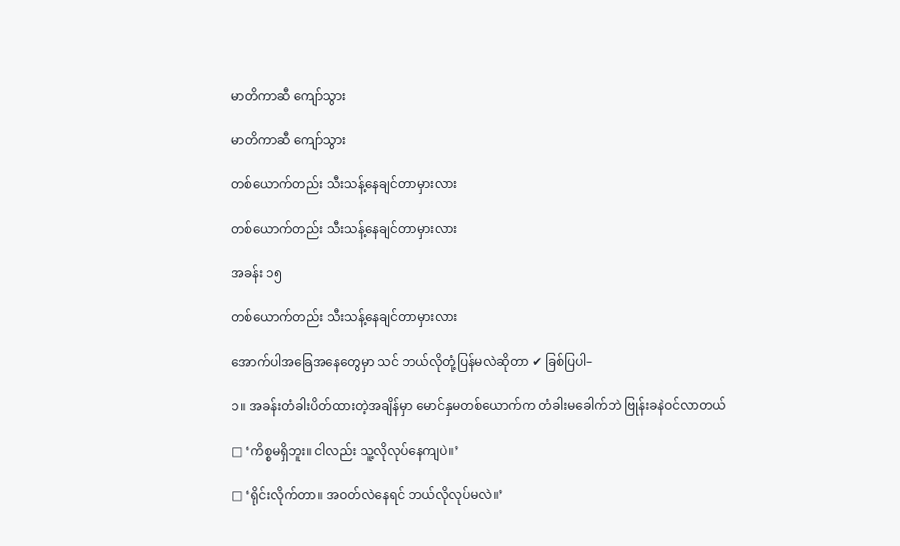မာတိကာဆီ ကျော်သွား

မာတိကာဆီ ကျော်သွား

တစ်ယောက်တည်း သီးသန့်နေချင်တာမှားလား

တစ်ယောက်တည်း သီးသန့်နေချင်တာမှားလား

အခန်း ၁၅

တစ်ယောက်တည်း သီးသန့်နေချင်တာမှားလား

အောက်ပါအခြေအနေတွေမှာ သင် ဘယ်လိုတုံ့ပြန်မလဲဆိုတာ ✔ ခြစ်ပြပါ–

၁။ အခန်းတံခါးပိတ်ထားတဲ့အချိန်မှာ မောင်နှမတစ်ယောက်က တံခါးမခေါက်ဘဲ ဗြုန်းခနဲဝင်လာတယ်

□ ‘ကိစ္စမရှိဘူး။ ငါလည်း သူ့လိုလုပ်နေကျပဲ။’

□ ‘ရိုင်းလိုက်တာ။ အဝတ်လဲနေရင် ဘယ်လိုလုပ်မလဲ။’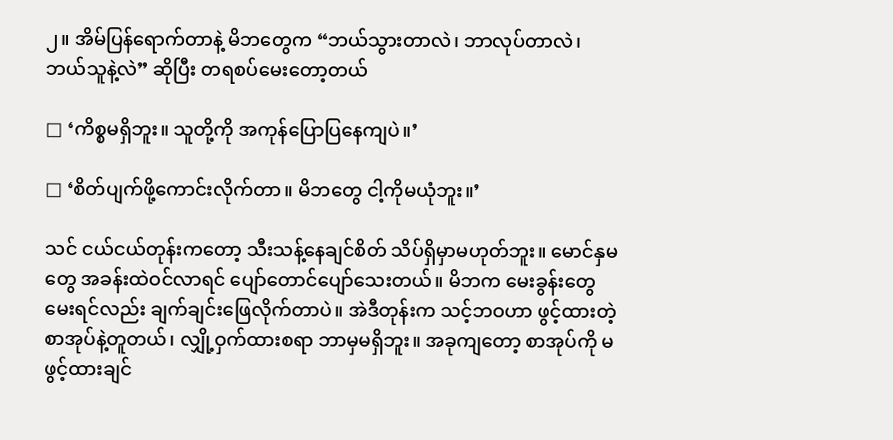၂။ အိမ်ပြန်ရောက်တာနဲ့ မိဘတွေက “ဘယ်သွားတာလဲ၊ ဘာလုပ်တာလဲ၊ ဘယ်သူနဲ့လဲ” ဆိုပြီး တရစပ်မေးတော့တယ်

□ ‘ကိစ္စမရှိဘူး။ သူတို့ကို အကုန်ပြောပြနေကျပဲ။’

□ ‘စိတ်ပျက်ဖို့ကောင်းလိုက်တာ။ မိဘတွေ ငါ့ကိုမယုံဘူး။’

သင် ငယ်ငယ်တုန်းကတော့ သီးသန့်နေချင်စိတ် သိပ်ရှိမှာမဟုတ်ဘူး။ မောင်နှမတွေ အခန်းထဲဝင်လာရင် ပျော်တောင်ပျော်သေးတယ်။ မိဘက မေးခွန်းတွေမေးရင်လည်း ချက်ချင်းဖြေလိုက်တာပဲ။ အဲဒီတုန်းက သင့်ဘဝဟာ ဖွင့်ထားတဲ့စာအုပ်နဲ့တူတယ်၊ လျှို့ဝှက်ထားစရာ ဘာမှမရှိဘူး။ အခုကျတော့ စာအုပ်ကို မဖွင့်ထားချင်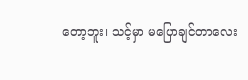တော့ဘူး၊ သင့်မှာ မပြောချင်တာလေး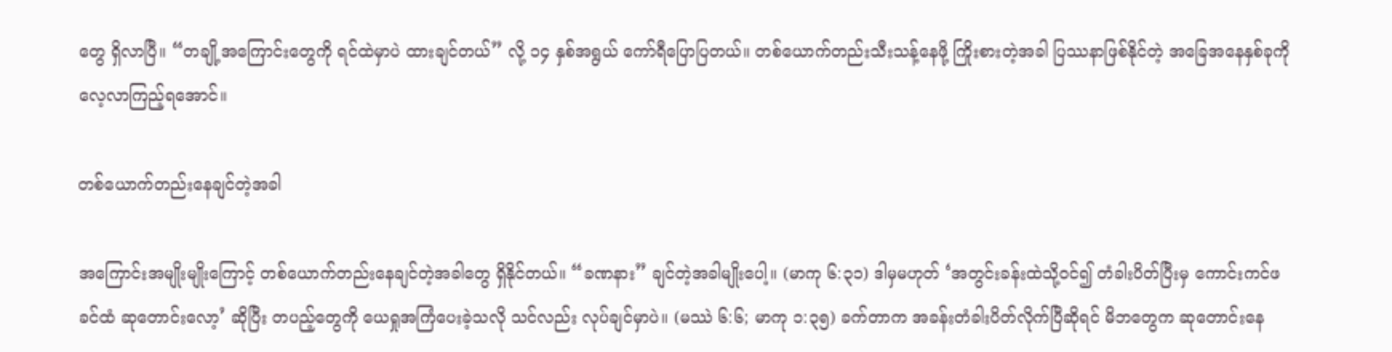တွေ ရှိလာပြီ။ “တချို့အကြောင်းတွေကို ရင်ထဲမှာပဲ ထားချင်တယ်” လို့ ၁၄ နှစ်အရွယ် ကော်ရီပြောပြတယ်။ တစ်ယောက်တည်းသီးသန့်နေဖို့ ကြိုးစားတဲ့အခါ ပြဿနာဖြစ်နိုင်တဲ့ အခြေအနေနှစ်ခုကို လေ့လာကြည့်ရအောင်။

တစ်ယောက်တည်းနေချင်တဲ့အခါ

အကြောင်းအမျိုးမျိုးကြောင့် တစ်ယောက်တည်းနေချင်တဲ့အခါတွေ ရှိနိုင်တယ်။ “ခဏနား” ချင်တဲ့အခါမျိုးပေါ့။ (မာကု ၆:၃၁) ဒါမှမဟုတ် ‘အတွင်းခန်းထဲသို့ဝင်၍ တံခါးပိတ်ပြီးမှ ကောင်းကင်ဖခင်ထံ ဆုတောင်းလော့’ ဆိုပြီး တပည့်တွေကို ယေရှုအကြံပေးခဲ့သလို သင်လည်း လုပ်ချင်မှာပဲ။ (မဿဲ ၆:၆; မာကု ၁:၃၅) ခက်တာက အခန်းတံခါးပိတ်လိုက်ပြီဆိုရင် မိဘတွေက ဆုတောင်းနေ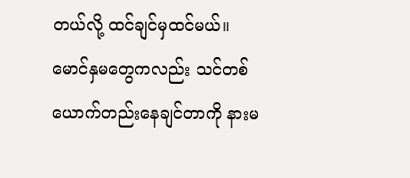တယ်လို့ ထင်ချင်မှထင်မယ်။ မောင်နှမတွေကလည်း သင်တစ်ယောက်တည်းနေချင်တာကို နားမ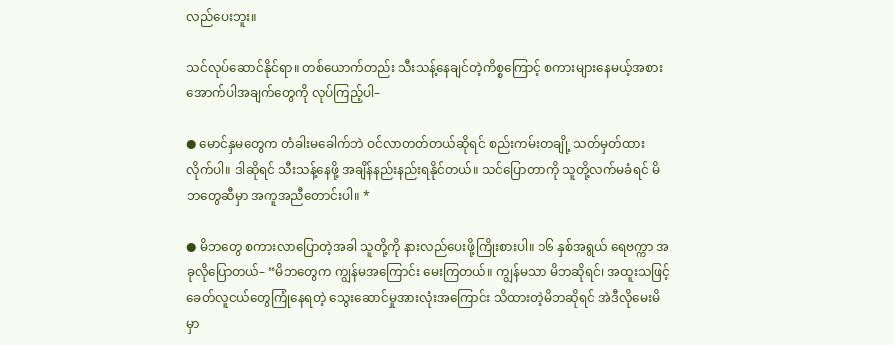လည်ပေးဘူး။

သင်လုပ်ဆောင်နိုင်ရာ။ တစ်ယောက်တည်း သီးသန့်နေချင်တဲ့ကိစ္စကြောင့် စကားများနေမယ့်အစား အောက်ပါအချက်တွေကို လုပ်ကြည့်ပါ–

● မောင်နှမတွေက တံခါးမခေါက်ဘဲ ဝင်လာတတ်တယ်ဆိုရင် စည်းကမ်းတချို့ သတ်မှတ်ထားလိုက်ပါ။ ဒါဆိုရင် သီးသန့်နေဖို့ အချိန်နည်းနည်းရနိုင်တယ်။ သင်ပြောတာကို သူတို့လက်မခံရင် မိဘတွေဆီမှာ အကူအညီတောင်းပါ။ *

● မိဘတွေ စကားလာပြောတဲ့အခါ သူတို့ကို နားလည်ပေးဖို့ကြိုးစားပါ။ ၁၆ နှစ်အရွယ် ရေဗက္ကာ အခုလိုပြောတယ်– “မိဘတွေက ကျွန်မအကြောင်း မေးကြတယ်။ ကျွန်မသာ မိဘဆိုရင်၊ အထူးသဖြင့် ခေတ်လူငယ်တွေကြုံနေရတဲ့ သွေးဆောင်မှုအားလုံးအကြောင်း သိထားတဲ့မိဘဆိုရင် အဲဒီလိုမေးမိမှာ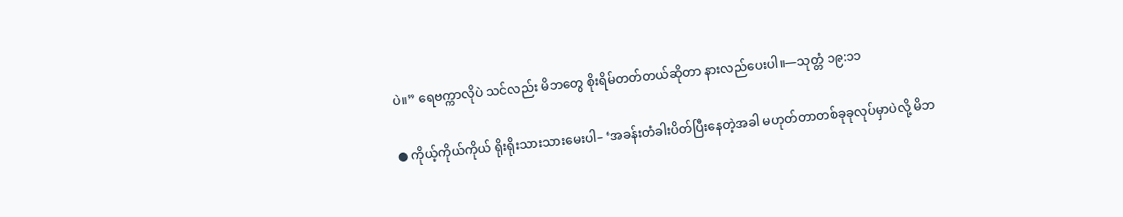ပဲ။” ရေဗက္ကာလိုပဲ သင်လည်း မိဘတွေ စိုးရိမ်တတ်တယ်ဆိုတာ နားလည်ပေးပါ။—သုတ္တံ ၁၉:၁၁

● ကိုယ့်ကိုယ်ကိုယ် ရိုးရိုးသားသားမေးပါ– ‘အခန်းတံခါးပိတ်ပြီးနေတဲ့အခါ မဟုတ်တာတစ်ခုခုလုပ်မှာပဲလို့ မိဘ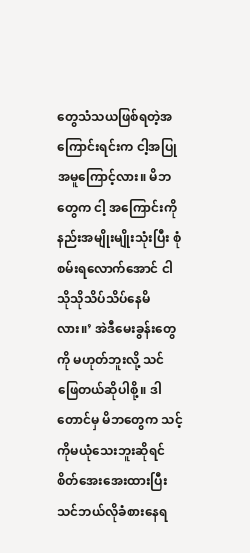တွေသံသယဖြစ်ရတဲ့အကြောင်းရင်းက ငါ့အပြုအမူကြောင့်လား။ မိဘတွေက ငါ့ အကြောင်းကို နည်းအမျိုးမျိုးသုံးပြီး စုံစမ်းရလောက်အောင် ငါသိုသိုသိပ်သိပ်နေမိလား။’ အဲဒီမေးခွန်းတွေကို မဟုတ်ဘူးလို့ သင်ဖြေတယ်ဆိုပါစို့။ ဒါတောင်မှ မိဘတွေက သင့်ကိုမယုံသေးဘူးဆိုရင် စိတ်အေးအေးထားပြီး သင်ဘယ်လိုခံစားနေရ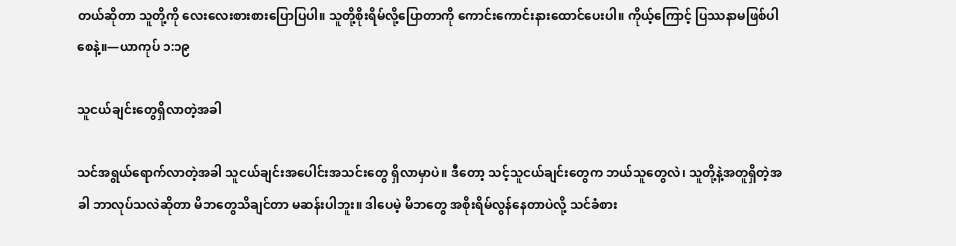တယ်ဆိုတာ သူတို့ကို လေးလေးစားစားပြောပြပါ။ သူတို့စိုးရိမ်လို့ပြောတာကို ကောင်းကောင်းနားထောင်ပေးပါ။ ကိုယ့်ကြောင့် ပြဿနာမဖြစ်ပါစေနဲ့။—ယာကုပ် ၁:၁၉

သူငယ်ချင်းတွေရှိလာတဲ့အခါ

သင်အရွယ်ရောက်လာတဲ့အခါ သူငယ်ချင်းအပေါင်းအသင်းတွေ ရှိလာမှာပဲ။ ဒီတော့ သင့်သူငယ်ချင်းတွေက ဘယ်သူတွေလဲ၊ သူတို့နဲ့အတူရှိတဲ့အခါ ဘာလုပ်သလဲဆိုတာ မိဘတွေသိချင်တာ မဆန်းပါဘူး။ ဒါပေမဲ့ မိဘတွေ အစိုးရိမ်လွန်နေတာပဲလို့ သင်ခံစား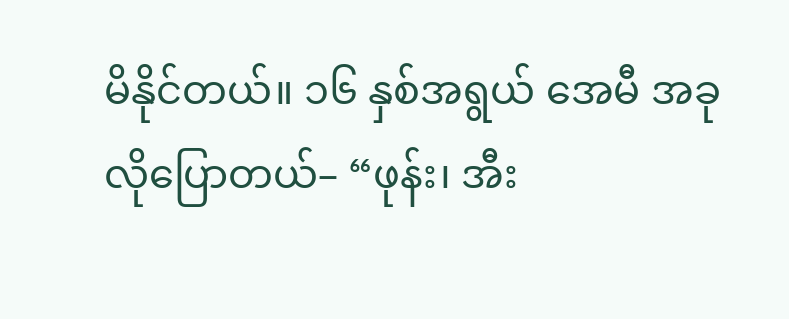မိနိုင်တယ်။ ၁၆ နှစ်အရွယ် အေမီ အခုလိုပြောတယ်– “ဖုန်း၊ အီး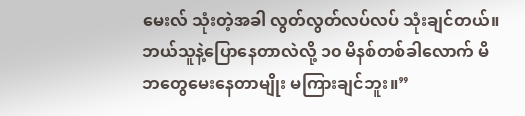မေးလ် သုံးတဲ့အခါ လွတ်လွတ်လပ်လပ် သုံးချင်တယ်။ ဘယ်သူနဲ့ပြောနေတာလဲလို့ ၁၀ မိနစ်တစ်ခါလောက် မိဘတွေမေးနေတာမျိုး မကြားချင်ဘူး။”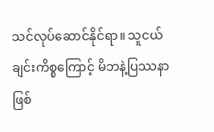သင်လုပ်ဆောင်နိုင်ရာ။ သူငယ်ချင်းကိစ္စကြောင့် မိဘနဲ့ပြဿနာဖြစ်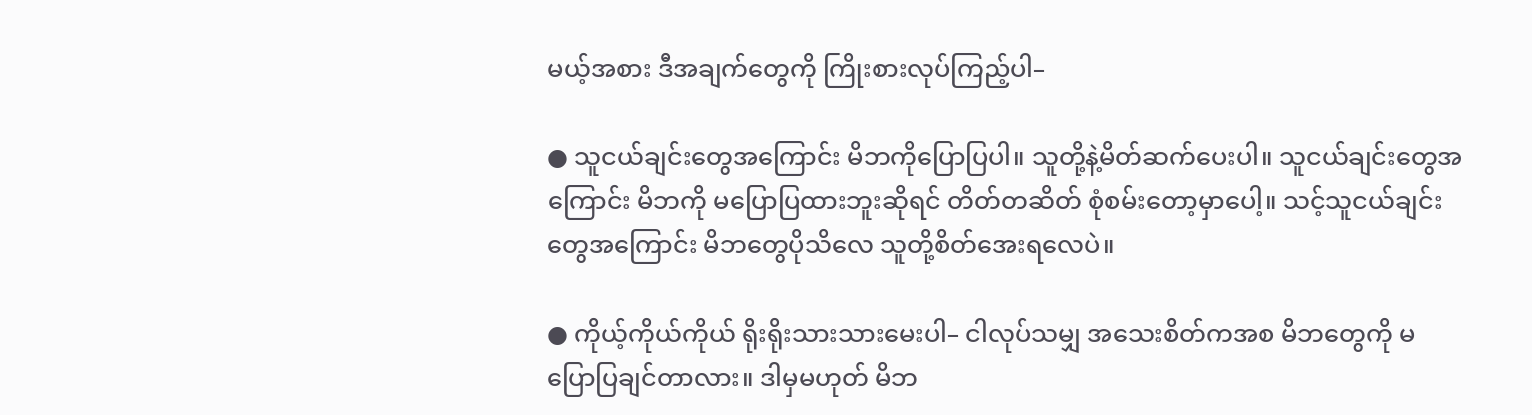မယ့်အစား ဒီအချက်တွေကို ကြိုးစားလုပ်ကြည့်ပါ–

● သူငယ်ချင်းတွေအကြောင်း မိဘကိုပြောပြပါ။ သူတို့နဲ့မိတ်ဆက်ပေးပါ။ သူငယ်ချင်းတွေအကြောင်း မိဘကို မပြောပြထားဘူးဆိုရင် တိတ်တဆိတ် စုံစမ်းတော့မှာပေါ့။ သင့်သူငယ်ချင်းတွေအကြောင်း မိဘတွေပိုသိလေ သူတို့စိတ်အေးရလေပဲ။

● ကိုယ့်ကိုယ်ကိုယ် ရိုးရိုးသားသားမေးပါ– ငါလုပ်သမျှ အသေးစိတ်ကအစ မိဘတွေကို မပြောပြချင်တာလား။ ဒါမှမဟုတ် မိဘ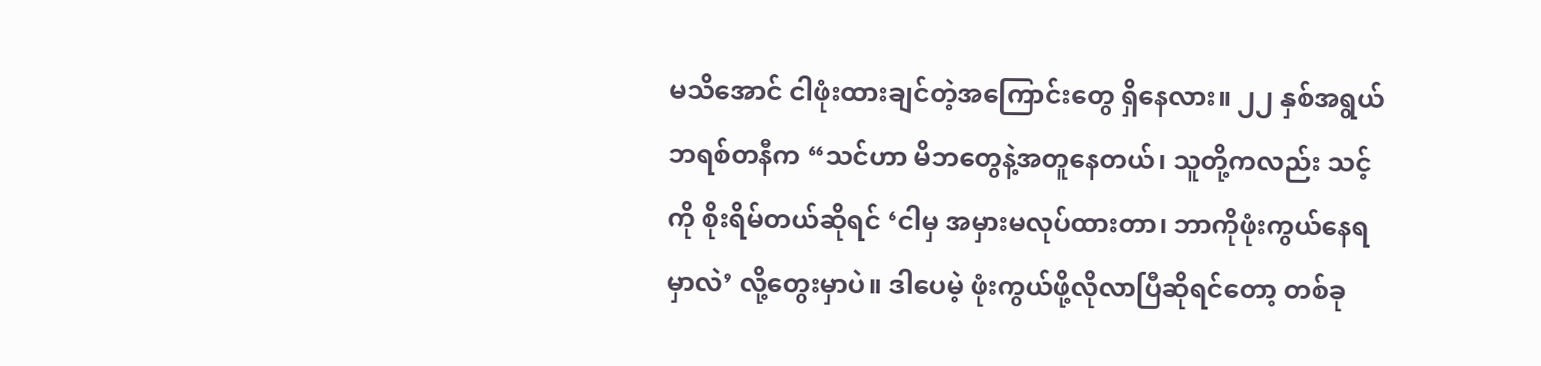မသိအောင် ငါဖုံးထားချင်တဲ့အကြောင်းတွေ ရှိနေလား။ ၂၂ နှစ်အရွယ် ဘရစ်တနီက “သင်ဟာ မိဘတွေနဲ့အတူနေတယ်၊ သူတို့ကလည်း သင့်ကို စိုးရိမ်တယ်ဆိုရင် ‘ငါမှ အမှားမလုပ်ထားတာ၊ ဘာကိုဖုံးကွယ်နေရမှာလဲ’ လို့တွေးမှာပဲ။ ဒါပေမဲ့ ဖုံးကွယ်ဖို့လိုလာပြီဆိုရင်တော့ တစ်ခု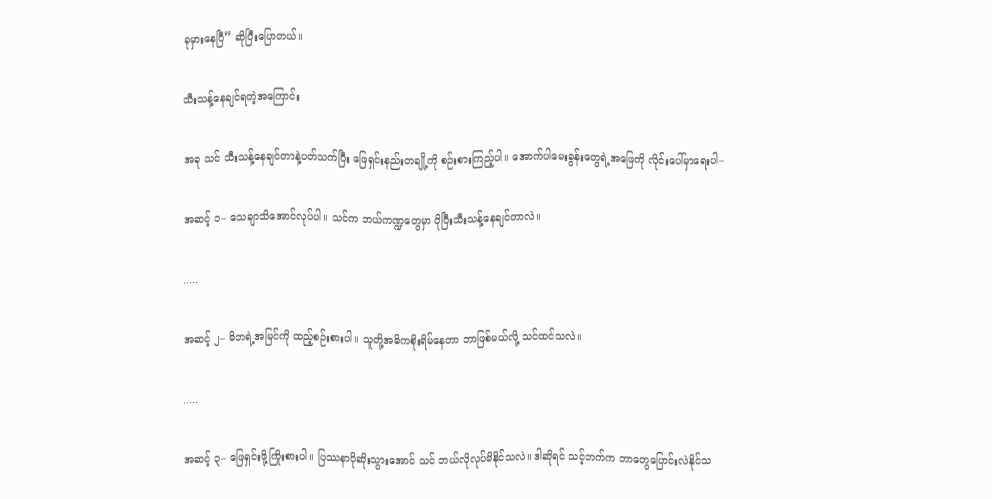ခုမှားနေပြီ” ဆိုပြီးပြောတယ်။

သီးသန့်နေချင်ရတဲ့အကြောင်း

အခု သင် သီးသန့်နေချင်တာနဲ့ပတ်သက်ပြီး ဖြေရှင်းနည်းတချို့ကို စဉ်းစားကြည့်ပါ။ အောက်ပါမေးခွန်းတွေရဲ့အဖြေကို လိုင်းပေါ်မှာရေးပါ–

အဆင့် ၁– သေချာသိအောင်လုပ်ပါ။ သင်က ဘယ်ကဏ္ဍတွေမှာ ပိုပြီးသီးသန့်နေချင်တာလဲ။

․․․․․

အဆင့် ၂– မိဘရဲ့အမြင်ကို ထည့်စဉ်းစားပါ။ သူတို့အဓိကစိုးရိမ်နေတာ ဘာဖြစ်မယ်လို့ သင်ထင်သလဲ။

․․․․․

အဆင့် ၃– ဖြေရှင်းဖို့ကြိုးစားပါ။ ပြဿနာပိုဆိုးသွားအောင် သင် ဘယ်လိုလုပ်မိနိုင်သလဲ။ ဒါဆိုရင် သင့်ဘက်က ဘာတွေပြောင်းလဲနိုင်သ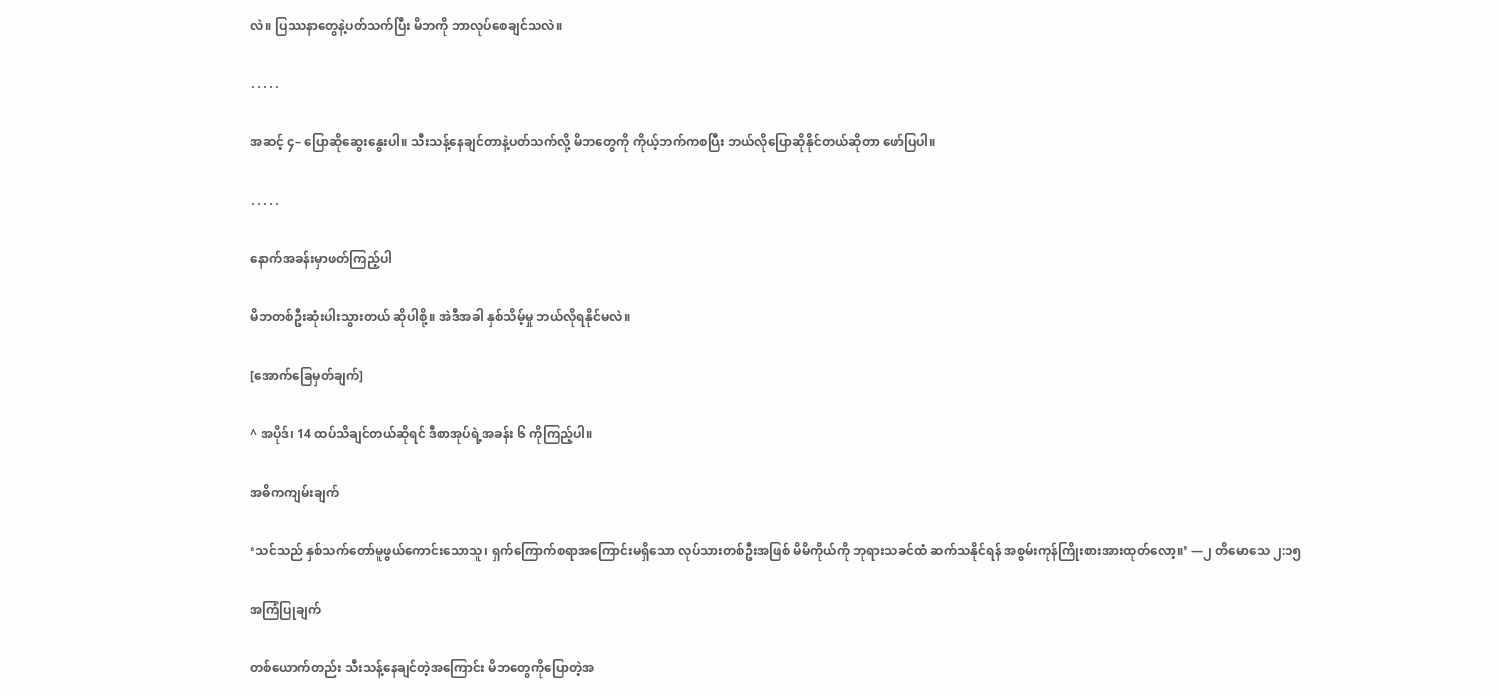လဲ။ ပြဿနာတွေနဲ့ပတ်သက်ပြီး မိဘကို ဘာလုပ်စေချင်သလဲ။

․․․․․

အဆင့် ၄– ပြောဆိုဆွေးနွေးပါ။ သီးသန့်နေချင်တာနဲ့ပတ်သက်လို့ မိဘတွေကို ကိုယ့်ဘက်ကစပြီး ဘယ်လိုပြောဆိုနိုင်တယ်ဆိုတာ ဖော်ပြပါ။

․․․․․

နောက်အခန်းမှာဖတ်ကြည့်ပါ

မိဘတစ်ဦးဆုံးပါးသွားတယ် ဆိုပါစို့။ အဲဒီအခါ နှစ်သိမ့်မှု ဘယ်လိုရနိုင်မလဲ။

[အောက်ခြေမှတ်ချက်]

^ အပိုဒ်၊ 14 ထပ်သိချင်တယ်ဆိုရင် ဒီစာအုပ်ရဲ့အခန်း ၆ ကိုကြည့်ပါ။

အဓိကကျမ်းချက်

‘သင်သည် နှစ်သက်တော်မူဖွယ်ကောင်းသောသူ၊ ရှက်ကြောက်စရာအကြောင်းမရှိသော လုပ်သားတစ်ဦးအဖြစ် မိမိကိုယ်ကို ဘုရားသခင်ထံ ဆက်သနိုင်ရန် အစွမ်းကုန်ကြိုးစားအားထုတ်လော့။’ —၂ တိမောသေ ၂:၁၅

အကြံပြုချက်

တစ်ယောက်တည်း သီးသန့်နေချင်တဲ့အကြောင်း မိဘတွေကိုပြောတဲ့အ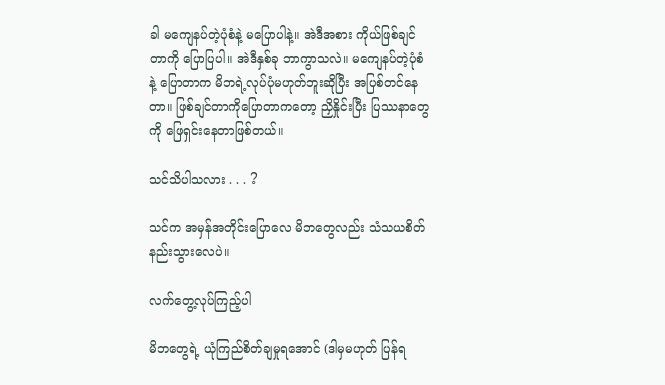ခါ မကျေနပ်တဲ့ပုံစံနဲ့ မပြောပါနဲ့။ အဲဒီအစား ကိုယ်ဖြစ်ချင်တာကို ပြောပြပါ။ အဲဒီနှစ်ခု ဘာကွာသလဲ။ မကျေနပ်တဲ့ပုံစံနဲ့ ပြောတာက မိဘရဲ့လုပ်ပုံမဟုတ်ဘူးဆိုပြီး အပြစ်တင်နေတာ။ ဖြစ်ချင်တာကိုပြောတာကတော့ ညှိနှိုင်းပြီး ပြဿနာတွေကို ဖြေရှင်းနေတာဖြစ်တယ်။

သင်သိပါသလား . . . ?

သင်က အမှန်အတိုင်းပြောလေ မိဘတွေလည်း သံသယစိတ် နည်းသွားလေပဲ။

လက်တွေ့လုပ်ကြည့်ပါ

မိဘတွေရဲ့ ယုံကြည်စိတ်ချမှုရအောင် (ဒါမှမဟုတ် ပြန်ရ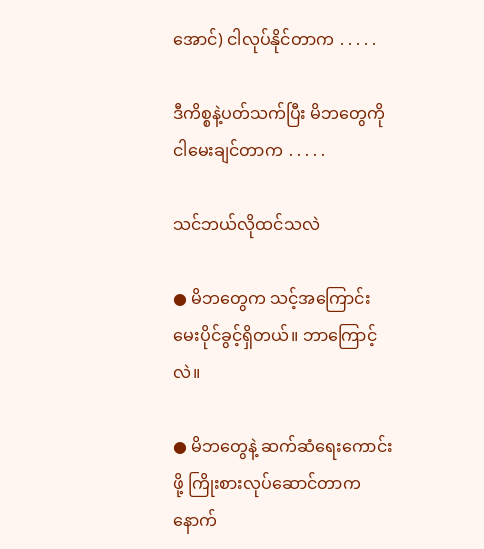အောင်) ငါလုပ်နိုင်တာက ․․․․․

ဒီကိစ္စနဲ့ပတ်သက်ပြီး မိဘတွေကို ငါမေးချင်တာက ․․․․․

သင်ဘယ်လိုထင်သလဲ

● မိဘတွေက သင့်အကြောင်းမေးပိုင်ခွင့်ရှိတယ်။ ဘာကြောင့်လဲ။

● မိဘတွေနဲ့ ဆက်ဆံရေးကောင်းဖို့ ကြိုးစားလုပ်ဆောင်တာက နောက်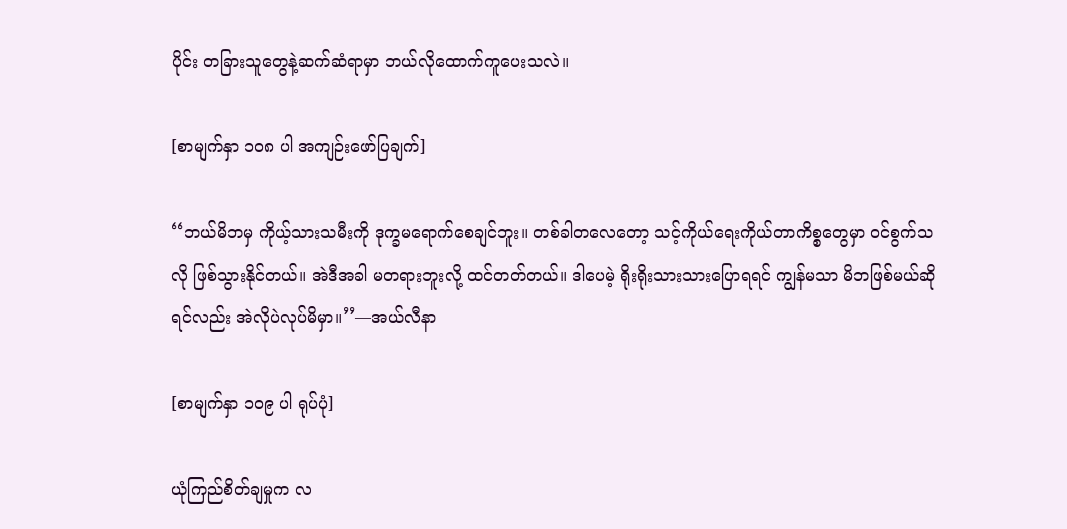ပိုင်း တခြားသူတွေနဲ့ဆက်ဆံရာမှာ ဘယ်လိုထောက်ကူပေးသလဲ။

[စာမျက်နှာ ၁၀၈ ပါ အကျဉ်းဖော်ပြချက်]

‘‘ဘယ်မိဘမှ ကိုယ့်သားသမီးကို ဒုက္ခမရောက်စေချင်ဘူး။ တစ်ခါတလေတော့ သင့်ကိုယ်ရေးကိုယ်တာကိစ္စတွေမှာ ဝင်စွက်သလို ဖြစ်သွားနိုင်တယ်။ အဲဒီအခါ မတရားဘူးလို့ ထင်တတ်တယ်။ ဒါပေမဲ့ ရိုးရိုးသားသားပြောရရင် ကျွန်မသာ မိဘဖြစ်မယ်ဆိုရင်လည်း အဲလိုပဲလုပ်မိမှာ။’’—အယ်လီနာ

[စာမျက်နှာ ၁၀၉ ပါ ရုပ်ပုံ]

ယုံကြည်စိတ်ချမှုက လ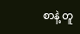စာနဲ့ တူ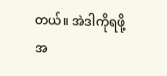တယ်။ အဲဒါကိုရဖို့ အ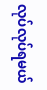လုပ်လုပ်ရမယ်